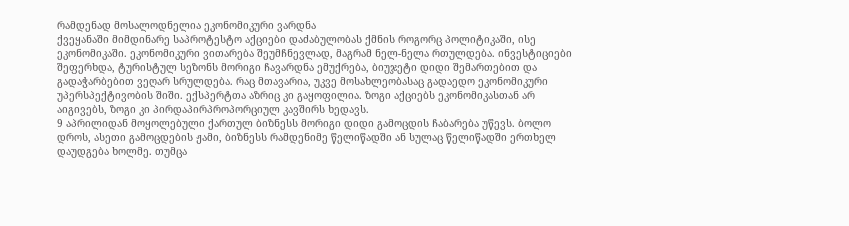რამდენად მოსალოდნელია ეკონომიკური ვარდნა
ქვეყანაში მიმდინარე საპროტესტო აქციები დაძაბულობას ქმნის როგორც პოლიტიკაში, ისე ეკონომიკაში. ეკონომიკური ვითარება შეუმჩნევლად, მაგრამ ნელ-ნელა რთულდება. ინვესტიციები შეფერხდა, ტურისტულ სეზონს მორიგი ჩავარდნა ემუქრება, ბიუჯეტი დიდი შემართებით და გადაჭარბებით ვეღარ სრულდება. რაც მთავარია, უკვე მოსახლეობასაც გადაედო ეკონომიკური უპერსპექტივობის შიში. ექსპერტთა აზრიც კი გაყოფილია. ზოგი აქციებს ეკონომიკასთან არ აიგივებს, ზოგი კი პირდაპირპროპორციულ კავშირს ხედავს.
9 აპრილიდან მოყოლებული ქართულ ბიზნესს მორიგი დიდი გამოცდის ჩაბარება უწევს. ბოლო დროს, ასეთი გამოცდების ჟამი, ბიზნესს რამდენიმე წელიწადში ან სულაც წელიწადში ერთხელ დაუდგება ხოლმე. თუმცა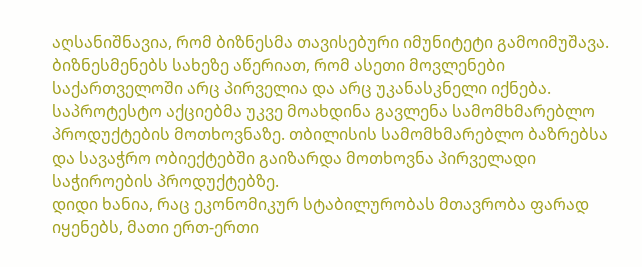აღსანიშნავია, რომ ბიზნესმა თავისებური იმუნიტეტი გამოიმუშავა. ბიზნესმენებს სახეზე აწერიათ, რომ ასეთი მოვლენები საქართველოში არც პირველია და არც უკანასკნელი იქნება.
საპროტესტო აქციებმა უკვე მოახდინა გავლენა სამომხმარებლო პროდუქტების მოთხოვნაზე. თბილისის სამომხმარებლო ბაზრებსა და სავაჭრო ობიექტებში გაიზარდა მოთხოვნა პირველადი საჭიროების პროდუქტებზე.
დიდი ხანია, რაც ეკონომიკურ სტაბილურობას მთავრობა ფარად იყენებს, მათი ერთ-ერთი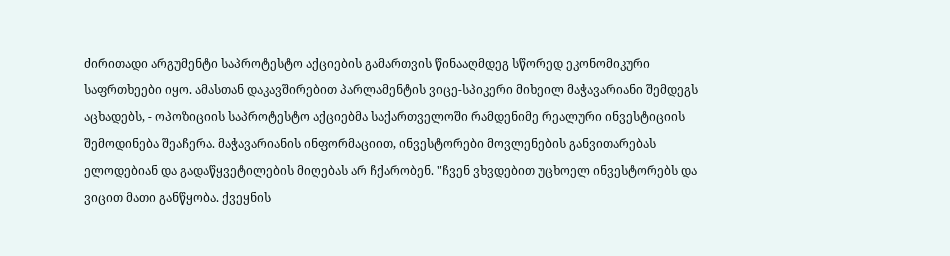ძირითადი არგუმენტი საპროტესტო აქციების გამართვის წინააღმდეგ სწორედ ეკონომიკური საფრთხეები იყო. ამასთან დაკავშირებით პარლამენტის ვიცე-სპიკერი მიხეილ მაჭავარიანი შემდეგს აცხადებს, - ოპოზიციის საპროტესტო აქციებმა საქართველოში რამდენიმე რეალური ინვესტიციის შემოდინება შეაჩერა. მაჭავარიანის ინფორმაციით, ინვესტორები მოვლენების განვითარებას ელოდებიან და გადაწყვეტილების მიღებას არ ჩქარობენ. "ჩვენ ვხვდებით უცხოელ ინვესტორებს და ვიცით მათი განწყობა. ქვეყნის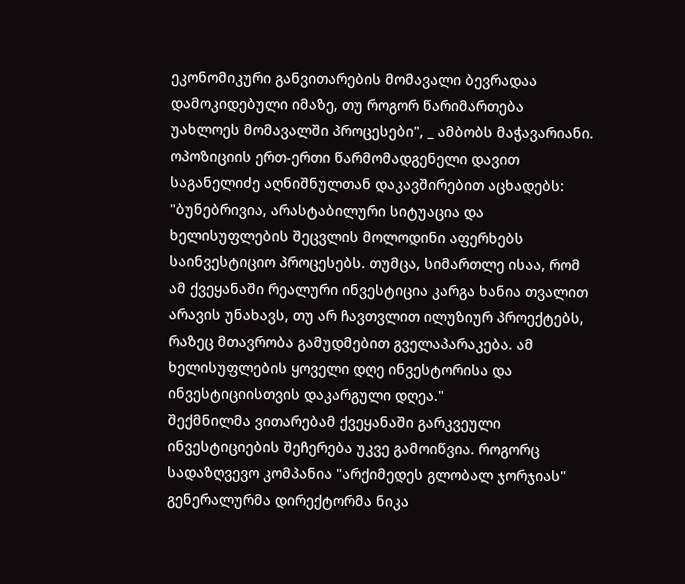ეკონომიკური განვითარების მომავალი ბევრადაა დამოკიდებული იმაზე, თუ როგორ წარიმართება უახლოეს მომავალში პროცესები", _ ამბობს მაჭავარიანი.
ოპოზიციის ერთ-ერთი წარმომადგენელი დავით საგანელიძე აღნიშნულთან დაკავშირებით აცხადებს: "ბუნებრივია, არასტაბილური სიტუაცია და ხელისუფლების შეცვლის მოლოდინი აფერხებს საინვესტიციო პროცესებს. თუმცა, სიმართლე ისაა, რომ ამ ქვეყანაში რეალური ინვესტიცია კარგა ხანია თვალით არავის უნახავს, თუ არ ჩავთვლით ილუზიურ პროექტებს, რაზეც მთავრობა გამუდმებით გველაპარაკება. ამ ხელისუფლების ყოველი დღე ინვესტორისა და ინვესტიციისთვის დაკარგული დღეა."
შექმნილმა ვითარებამ ქვეყანაში გარკვეული ინვესტიციების შეჩერება უკვე გამოიწვია. როგორც სადაზღვევო კომპანია "არქიმედეს გლობალ ჯორჯიას" გენერალურმა დირექტორმა ნიკა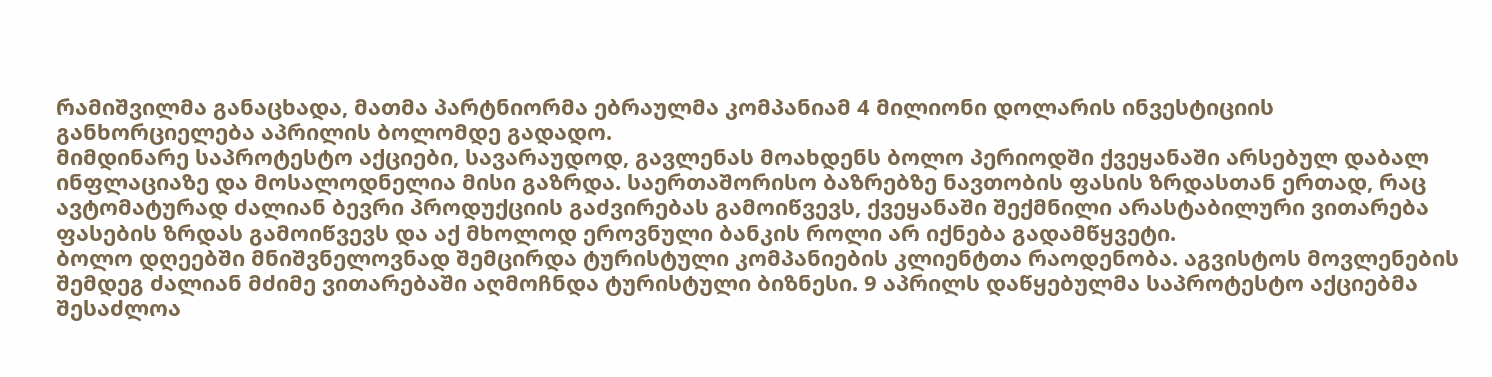რამიშვილმა განაცხადა, მათმა პარტნიორმა ებრაულმა კომპანიამ 4 მილიონი დოლარის ინვესტიციის განხორციელება აპრილის ბოლომდე გადადო.
მიმდინარე საპროტესტო აქციები, სავარაუდოდ, გავლენას მოახდენს ბოლო პერიოდში ქვეყანაში არსებულ დაბალ ინფლაციაზე და მოსალოდნელია მისი გაზრდა. საერთაშორისო ბაზრებზე ნავთობის ფასის ზრდასთან ერთად, რაც ავტომატურად ძალიან ბევრი პროდუქციის გაძვირებას გამოიწვევს, ქვეყანაში შექმნილი არასტაბილური ვითარება ფასების ზრდას გამოიწვევს და აქ მხოლოდ ეროვნული ბანკის როლი არ იქნება გადამწყვეტი.
ბოლო დღეებში მნიშვნელოვნად შემცირდა ტურისტული კომპანიების კლიენტთა რაოდენობა. აგვისტოს მოვლენების შემდეგ ძალიან მძიმე ვითარებაში აღმოჩნდა ტურისტული ბიზნესი. 9 აპრილს დაწყებულმა საპროტესტო აქციებმა შესაძლოა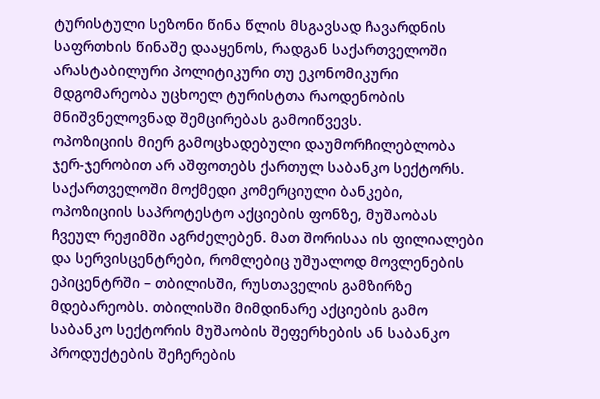ტურისტული სეზონი წინა წლის მსგავსად ჩავარდნის საფრთხის წინაშე დააყენოს, რადგან საქართველოში არასტაბილური პოლიტიკური თუ ეკონომიკური მდგომარეობა უცხოელ ტურისტთა რაოდენობის მნიშვნელოვნად შემცირებას გამოიწვევს.
ოპოზიციის მიერ გამოცხადებული დაუმორჩილებლობა ჯერ-ჯერობით არ აშფოთებს ქართულ საბანკო სექტორს. საქართველოში მოქმედი კომერციული ბანკები, ოპოზიციის საპროტესტო აქციების ფონზე, მუშაობას ჩვეულ რეჟიმში აგრძელებენ. მათ შორისაა ის ფილიალები და სერვისცენტრები, რომლებიც უშუალოდ მოვლენების ეპიცენტრში – თბილისში, რუსთაველის გამზირზე მდებარეობს. თბილისში მიმდინარე აქციების გამო საბანკო სექტორის მუშაობის შეფერხების ან საბანკო პროდუქტების შეჩერების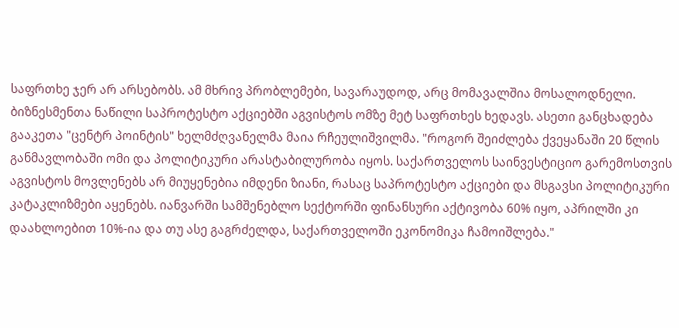საფრთხე ჯერ არ არსებობს. ამ მხრივ პრობლემები, სავარაუდოდ, არც მომავალშია მოსალოდნელი.
ბიზნესმენთა ნაწილი საპროტესტო აქციებში აგვისტოს ომზე მეტ საფრთხეს ხედავს. ასეთი განცხადება გააკეთა "ცენტრ პოინტის" ხელმძღვანელმა მაია რჩეულიშვილმა. "როგორ შეიძლება ქვეყანაში 20 წლის განმავლობაში ომი და პოლიტიკური არასტაბილურობა იყოს. საქართველოს საინვესტიციო გარემოსთვის აგვისტოს მოვლენებს არ მიუყენებია იმდენი ზიანი, რასაც საპროტესტო აქციები და მსგავსი პოლიტიკური კატაკლიზმები აყენებს. იანვარში სამშენებლო სექტორში ფინანსური აქტივობა 60% იყო, აპრილში კი დაახლოებით 10%-ია და თუ ასე გაგრძელდა, საქართველოში ეკონომიკა ჩამოიშლება."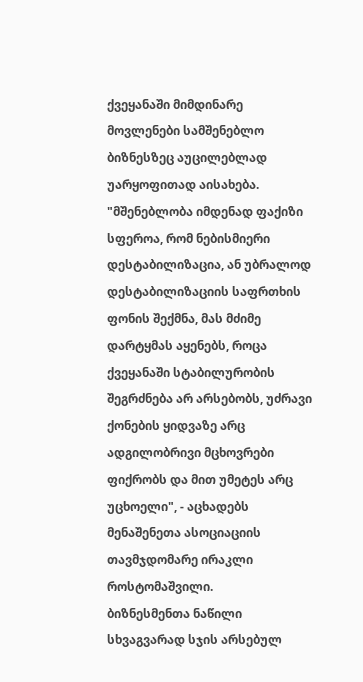ქვეყანაში მიმდინარე მოვლენები სამშენებლო ბიზნესზეც აუცილებლად უარყოფითად აისახება. "მშენებლობა იმდენად ფაქიზი სფეროა, რომ ნებისმიერი დესტაბილიზაცია, ან უბრალოდ დესტაბილიზაციის საფრთხის ფონის შექმნა, მას მძიმე დარტყმას აყენებს, როცა ქვეყანაში სტაბილურობის შეგრძნება არ არსებობს, უძრავი ქონების ყიდვაზე არც ადგილობრივი მცხოვრები ფიქრობს და მით უმეტეს არც უცხოელი", - აცხადებს მენაშენეთა ასოციაციის თავმჯდომარე ირაკლი როსტომაშვილი.
ბიზნესმენთა ნაწილი სხვაგვარად სჯის არსებულ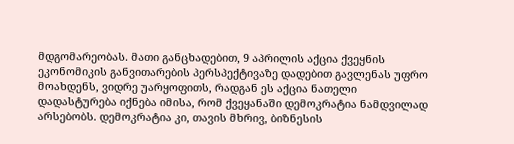მდგომარეობას. მათი განცხადებით, 9 აპრილის აქცია ქვეყნის ეკონომიკის განვითარების პერსპექტივაზე დადებით გავლენას უფრო მოახდენს, ვიდრე უარყოფითს, რადგან ეს აქცია ნათელი დადასტურება იქნება იმისა, რომ ქვეყანაში დემოკრატია ნამდვილად არსებობს. დემოკრატია კი, თავის მხრივ, ბიზნესის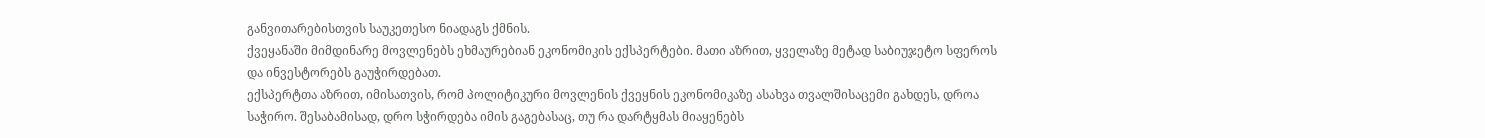განვითარებისთვის საუკეთესო ნიადაგს ქმნის.
ქვეყანაში მიმდინარე მოვლენებს ეხმაურებიან ეკონომიკის ექსპერტები. მათი აზრით, ყველაზე მეტად საბიუჯეტო სფეროს და ინვესტორებს გაუჭირდებათ.
ექსპერტთა აზრით, იმისათვის, რომ პოლიტიკური მოვლენის ქვეყნის ეკონომიკაზე ასახვა თვალშისაცემი გახდეს, დროა საჭირო. შესაბამისად, დრო სჭირდება იმის გაგებასაც, თუ რა დარტყმას მიაყენებს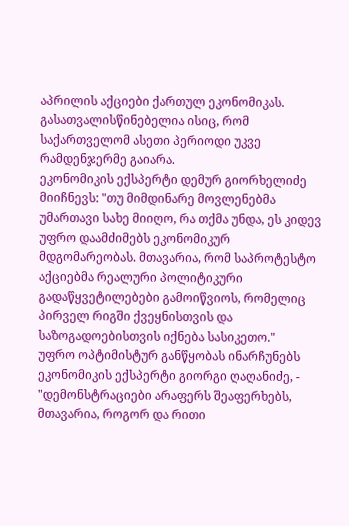აპრილის აქციები ქართულ ეკონომიკას. გასათვალისწინებელია ისიც, რომ საქართველომ ასეთი პერიოდი უკვე რამდენჯერმე გაიარა.
ეკონომიკის ექსპერტი დემურ გიორხელიძე მიიჩნევს: "თუ მიმდინარე მოვლენებმა უმართავი სახე მიიღო, რა თქმა უნდა, ეს კიდევ უფრო დაამძიმებს ეკონომიკურ მდგომარეობას. მთავარია, რომ საპროტესტო აქციებმა რეალური პოლიტიკური გადაწყვეტილებები გამოიწვიოს, რომელიც პირველ რიგში ქვეყნისთვის და საზოგადოებისთვის იქნება სასიკეთო."
უფრო ოპტიმისტურ განწყობას ინარჩუნებს ეკონომიკის ექსპერტი გიორგი ღაღანიძე, - "დემონსტრაციები არაფერს შეაფერხებს, მთავარია, როგორ და რითი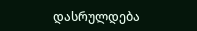დასრულდება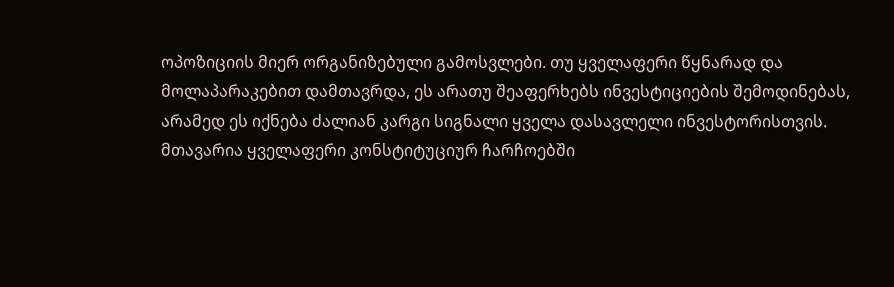ოპოზიციის მიერ ორგანიზებული გამოსვლები. თუ ყველაფერი წყნარად და მოლაპარაკებით დამთავრდა, ეს არათუ შეაფერხებს ინვესტიციების შემოდინებას, არამედ ეს იქნება ძალიან კარგი სიგნალი ყველა დასავლელი ინვესტორისთვის. მთავარია ყველაფერი კონსტიტუციურ ჩარჩოებში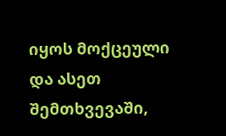იყოს მოქცეული და ასეთ შემთხვევაში,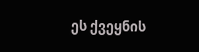ეს ქვეყნის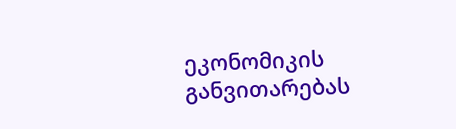ეკონომიკის განვითარებას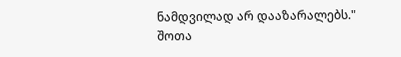ნამდვილად არ დააზარალებს."
შოთა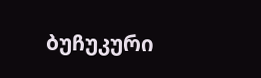ბუჩუკური